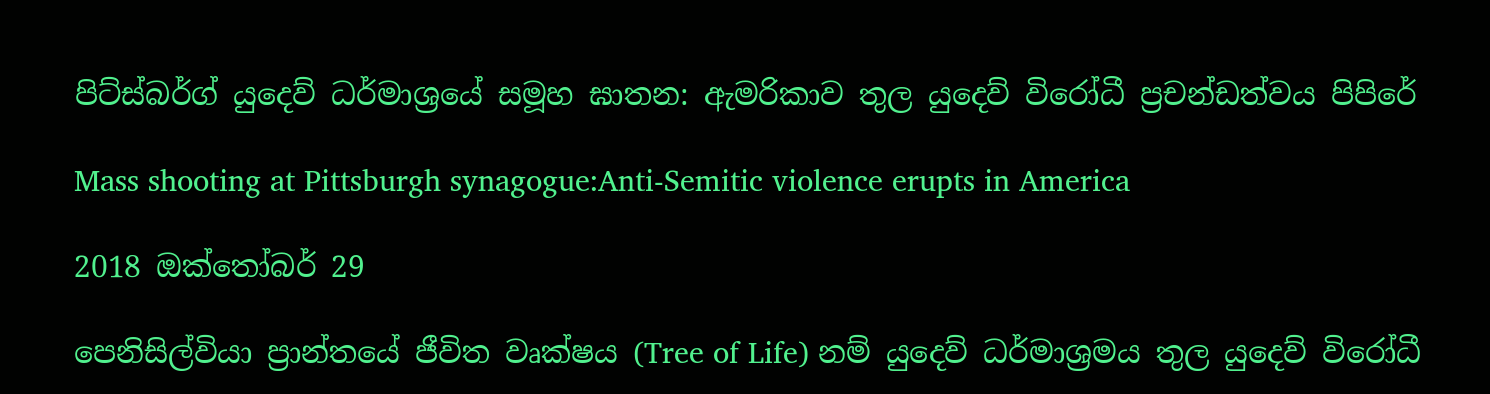පිට්ස්බර්ග් යුදෙව් ධර්මාශ්‍රයේ සමූහ ඝාතන: ඇමරිකාව තුල යුදෙව් විරෝධී ප්‍රචන්ඩත්වය පිපිරේ

Mass shooting at Pittsburgh synagogue:Anti-Semitic violence erupts in America

2018 ඔක්තෝබර් 29

පෙනිසිල්වියා ප්‍රාන්තයේ ජීවිත වෘක්ෂය (Tree of Life) නම් යුදෙව් ධර්මාශ්‍රමය තුල යුදෙව් විරෝධී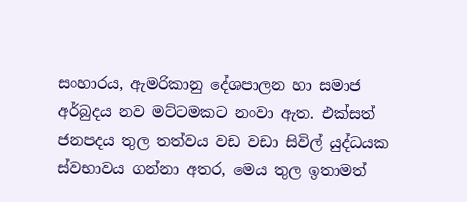සංහාරය, ඇමරිකානු දේශපාලන හා සමාජ අර්බුදය නව මට්ටමකට නංවා ඇත. එක්සත් ජනපදය තුල තත්වය වඩ වඩා සිවිල් යුද්ධයක ස්වභාවය ගන්නා අතර, මෙය තුල ඉතාමත්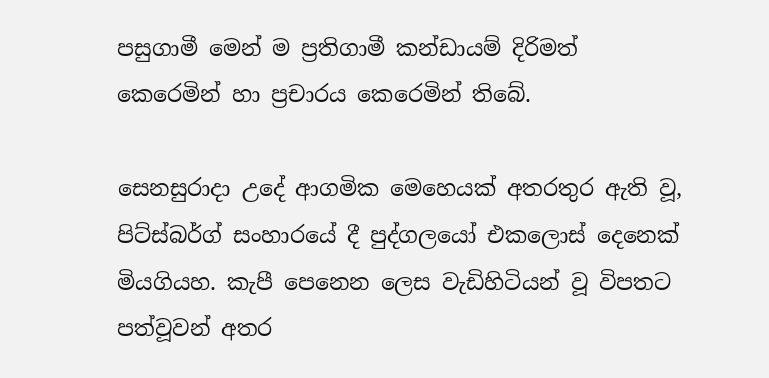පසුගාමී මෙන් ම ප්‍රතිගාමී කන්ඩායම් දිරිමත් කෙරෙමින් හා ප්‍රචාරය කෙරෙමින් තිබේ.

සෙනසුරාදා උදේ ආගමික මෙහෙයක් අතරතුර ඇති වූ, පිට්ස්බර්ග් සංහාරයේ දී පුද්ගලයෝ එකලොස් දෙනෙක් මියගියහ. කැපී පෙනෙන ලෙස වැඩිහිටියන් වූ විපතට පත්වූවන් අතර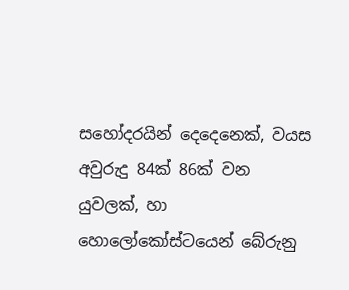සහෝදරයින් දෙදෙනෙක්, වයස අවුරුදු 84ක් 86ක් වන යුවලක්, හා හොලෝකෝස්ටයෙන් බේරුනු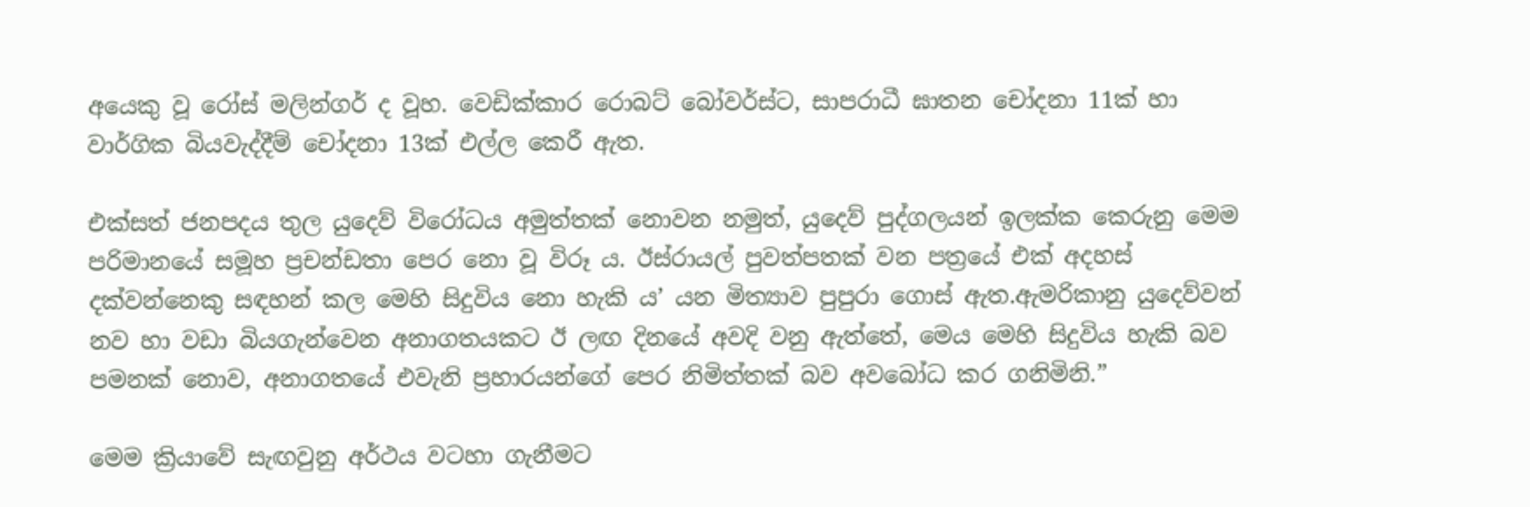අයෙකු වූ රෝස් මලින්ගර් ද වූහ. වෙඩික්කාර රොබට් බෝවර්ස්ට, සාපරාධී ඝාතන චෝදනා 11ක් හා වාර්ගික බියවැද්දීම් චෝදනා 13ක් එල්ල කෙරී ඇත.

එක්සත් ජනපදය තුල යුදෙව් විරෝධය අමුත්තක් නොවන නමුත්, යුදෙව් පුද්ගලයන් ඉලක්ක කෙරුනු මෙම පරිමානයේ සමූහ ප්‍රචන්ඩතා පෙර නො වූ විරූ ය. ඊස්රායල් පුවත්පතක් වන පත්‍රයේ එක් අදහස් දක්වන්නෙකු සඳහන් කල මෙහි සිදුවිය නො හැකි ය’ යන මිත්‍යාව පුපුරා ගොස් ඇත.ඇමරිකානු යුදෙව්වන් නව හා වඩා බියගැන්වෙන අනාගතයකට ඊ ලඟ දිනයේ අවදි වනු ඇත්තේ, මෙය මෙහි සිදුවිය හැකි බව පමනක් නොව, අනාගතයේ එවැනි ප්‍රහාරයන්ගේ පෙර නිමිත්තක් බව අවබෝධ කර ගනිමිනි.”

මෙම ක්‍රියාවේ සැඟවුනු අර්ථය වටහා ගැනීමට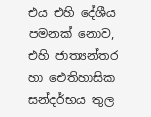එය එහි දේශීය පමනක් නොව, එහි ජාත්‍යන්තර හා ඓතිහාසික සන්දර්භය තුල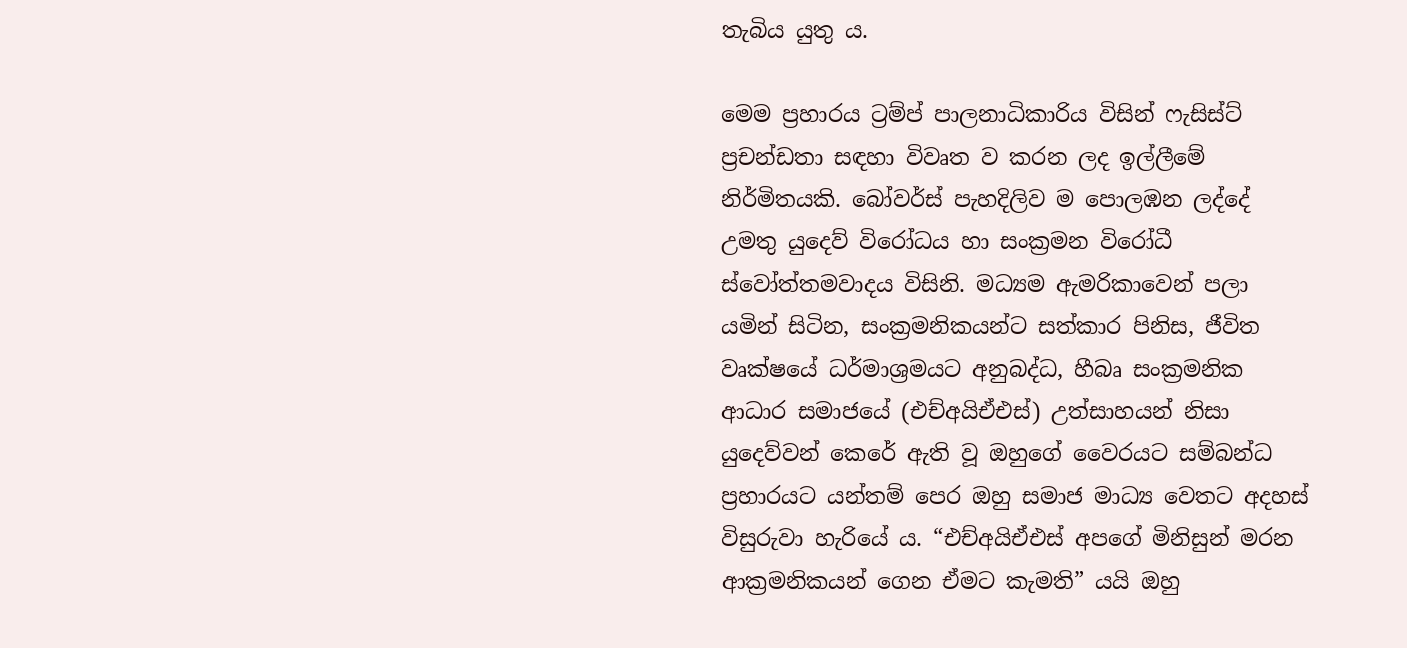තැබිය යුතු ය.

මෙම ප්‍රහාරය ට්‍රම්ප් පාලනාධිකාරිය විසින් ෆැසිස්ට් ප්‍රචන්ඩතා සඳහා විවෘත ව කරන ලද ඉල්ලීමේ නිර්මිතයකි. බෝවර්ස් පැහදිලිව ම පොලඹන ලද්දේ උමතු යුදෙව් විරෝධය හා සංක්‍රමන විරෝධී ස්වෝත්තමවාදය විසිනි. මධ්‍යම ඇමරිකාවෙන් පලා යමින් සිටින, සංක්‍රමනිකයන්ට සත්කාර පිනිස, ජීවිත වෘක්ෂයේ ධර්මාශ්‍රමයට අනුබද්ධ, හීබෘ සංක්‍රමනික ආධාර සමාජයේ (එච්අයිඒඑස්) උත්සාහයන් නිසා යුදෙව්වන් කෙරේ ඇති වූ ඔහුගේ වෛරයට සම්බන්ධ ප්‍රහාරයට යන්තම් පෙර ඔහු සමාජ මාධ්‍ය වෙතට අදහස් විසුරුවා හැරියේ ය. “එච්අයිඒඑස් අපගේ මිනිසුන් මරන ආක්‍රමනිකයන් ගෙන ඒමට කැමති” යයි ඔහු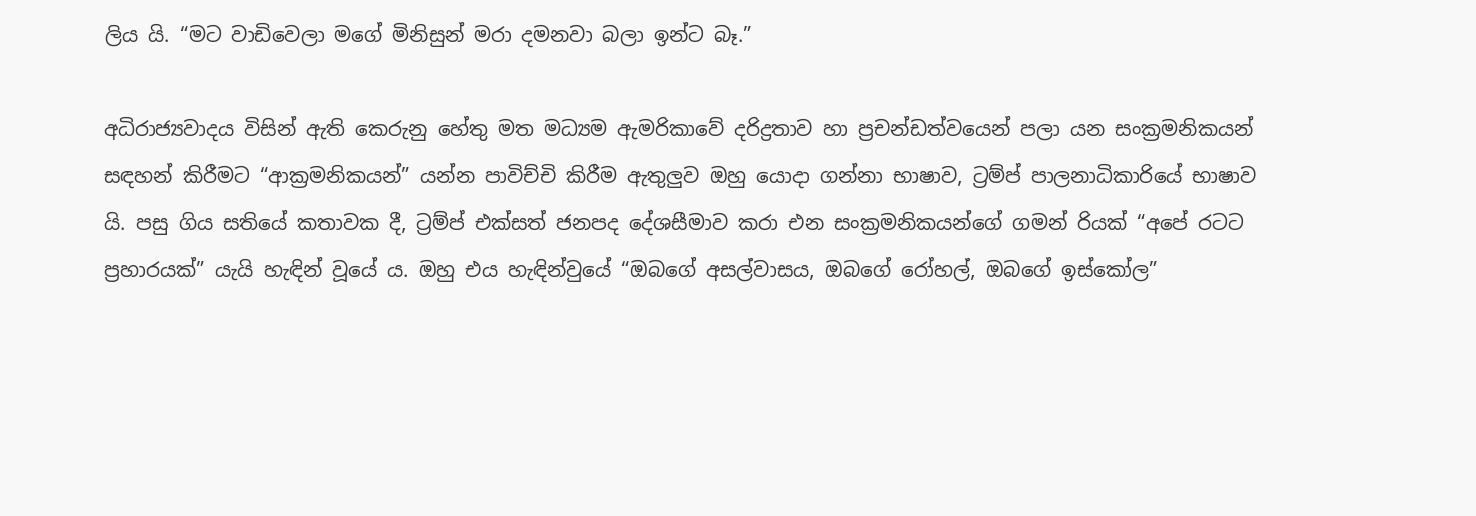ලිය යි. “මට වාඩිවෙලා මගේ මිනිසුන් මරා දමනවා බලා ඉන්ට බෑ.”

අධිරාජ්‍යවාදය විසින් ඇති කෙරුනු හේතු මත මධ්‍යම ඇමරිකාවේ දරිද්‍රතාව හා ප්‍රචන්ඩත්වයෙන් පලා යන සංක්‍රමනිකයන් සඳහන් කිරීමට “ආක්‍රමනිකයන්” යන්න පාවිච්චි කිරීම ඇතුලුව ඔහු යොදා ගන්නා භාෂාව, ට්‍රම්ප් පාලනාධිකාරියේ භාෂාව යි. පසු ගිය සතියේ කතාවක දී, ට්‍රම්ප් එක්සත් ජනපද දේශසීමාව කරා එන සංක්‍රමනිකයන්ගේ ගමන් රියක් “අපේ රටට ප්‍රහාරයක්” යැයි හැඳින් වූයේ ය. ඔහු එය හැඳින්වුයේ “ඔබගේ අසල්වාසය, ඔබගේ රෝහල්, ඔබගේ ඉස්කෝල”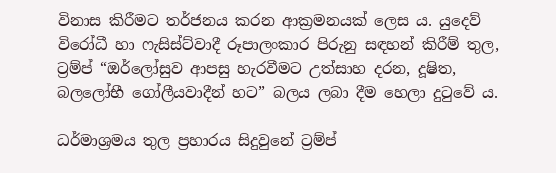විනාස කිරීමට තර්ජනය කරන ආක්‍රමනයක් ලෙස ය. යුදෙව් විරෝධී හා ෆැසිස්ට්වාදී රූපාලංකාර පිරුනු සඳහන් කිරීම් තුල, ට්‍රම්ප් “ඔර්ලෝසුව ආපසු හැරවීමට උත්සාහ දරන, දූෂිත, බලලෝභී ගෝලීයවාදීන් හට” බලය ලබා දීම හෙලා දුටුවේ ය.

ධර්මාශ්‍රමය තුල ප්‍රහාරය සිදුවුනේ ට්‍රම්ප්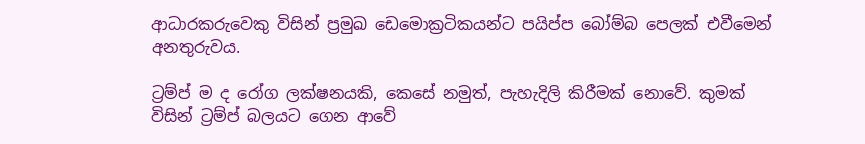ආධාරකරුවෙකු විසින් ප්‍රමුඛ ඩෙමොක්‍රටිකයන්ට පයිප්ප බෝම්බ පෙලක් එවීමෙන් අනතුරුවය.

ට්‍රම්ප් ම ද රෝග ලක්ෂනයකි, කෙසේ නමුත්, පැහැදිලි කිරීමක් නොවේ. කුමක් විසින් ට්‍රම්ප් බලයට ගෙන ආවේ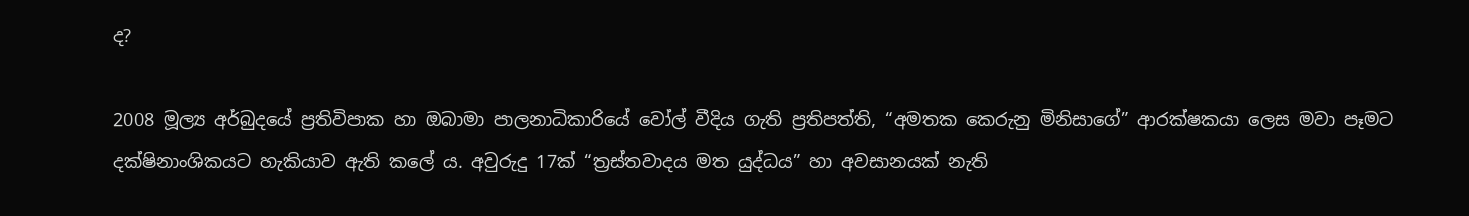ද?

2008 මූල්‍ය අර්බුදයේ ප්‍රතිවිපාක හා ඔබාමා පාලනාධිකාරියේ වෝල් වීදිය ගැති ප්‍රතිපත්ති, “අමතක කෙරුනු මිනිසාගේ” ආරක්ෂකයා ලෙස මවා පෑමට දක්ෂිනාංශිකයට හැකියාව ඇති කලේ ය. අවුරුදු 17ක් “ත්‍රස්තවාදය මත යුද්ධය” හා අවසානයක් නැති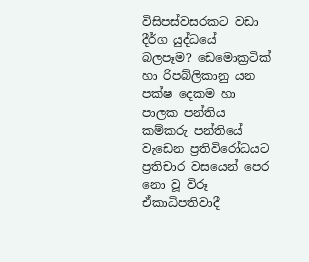විසිපස්වසරකට වඩා දීර්ග යුද්ධයේ බලපෑම? ඩෙමොක්‍රටික් හා රිපබ්ලිකානු යන පක්ෂ දෙකම හා පාලක පන්තිය කම්කරු පන්තියේ වැඩෙන ප්‍රතිවිරෝධයට ප්‍රතිචාර වසයෙන් පෙර නො වූ විරූ ඒකාධිපතිවාදී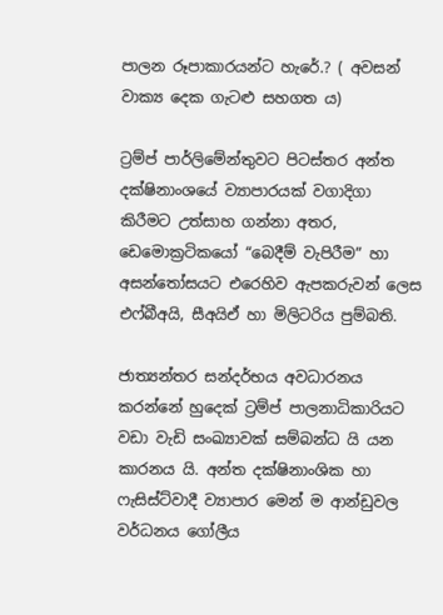පාලන රූපාකාරයන්ට හැරේ.? ( අවසන් වාක්‍ය දෙක ගැටළු සහගත ය)

ට්‍රම්ප් පාර්ලිමේන්තුවට පිටස්තර අන්ත දක්ෂිනාංශයේ ව්‍යාපාරයක් වගාදිගා කිරීමට උත්සාහ ගන්නා අතර, ඩෙමොක්‍රටිකයෝ “බෙදීම් වැපිරීම” හා අසන්තෝසයට එරෙහිව ඇපකරුවන් ලෙස එෆ්බීඅයි, සීඅයිඒ හා මිලිටරිය පුම්බති.

ජාත්‍යන්තර සන්දර්භය අවධාරනය කරන්නේ හුදෙක් ට්‍රම්ප් පාලනාධිකාරියට වඩා වැඩි සංඛ්‍යාවක් සම්බන්ධ යි යන කාරනය යි. අන්ත දක්ෂිනාංශික හා ෆැසිස්ට්වාදී ව්‍යාපාර මෙන් ම ආන්ඩුවල වර්ධනය ගෝලීය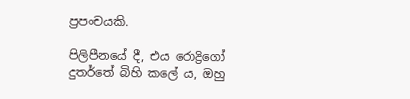ප්‍රපංචයකි.

පිලිපීනයේ දී, එය රොද්‍රිගෝ දුතර්තේ බිහි කලේ ය, ඔහු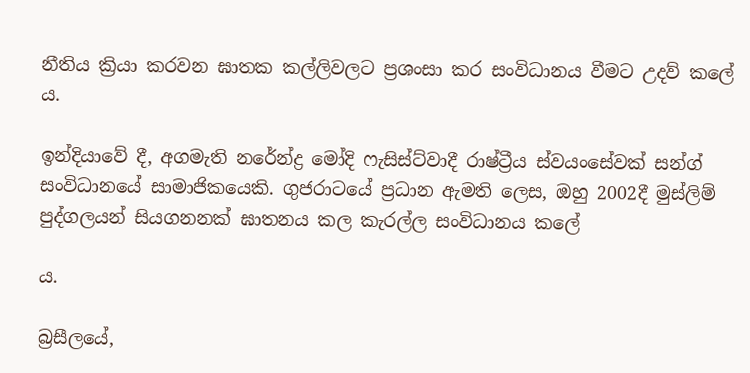නීතිය ක්‍රියා කරවන ඝාතක කල්ලිවලට ප්‍රශංසා කර සංවිධානය වීමට උදව් කලේ ය.

ඉන්දියාවේ දී, අගමැති නරේන්ද්‍ර මෝදි ෆැසිස්ට්වාදී රාෂ්ට්‍රීය ස්වයංසේවක් සන්ග් සංවිධානයේ සාමාජිකයෙකි. ගුජරාටයේ ප්‍රධාන ඇමති ලෙස, ඔහු 2002දී මුස්ලිම් පුද්ගලයන් සියගනනක් ඝාතනය කල කැරල්ල සංවිධානය කලේ

ය.

බ්‍රසීලයේ,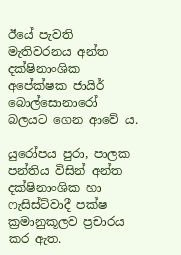ඊයේ පැවති මැතිවරනය අන්ත දක්ෂිනාංශික අපේක්ෂක ජායිර් බොල්සොනාරෝ බලයට ගෙන ආවේ ය.

යුරෝපය පුරා, පාලක පන්තිය විසින් අන්ත දක්ෂිනාංශික හා ෆැසිස්ට්වාදී පක්ෂ ක්‍රමානුකූලව ප්‍රචාරය කර ඇත.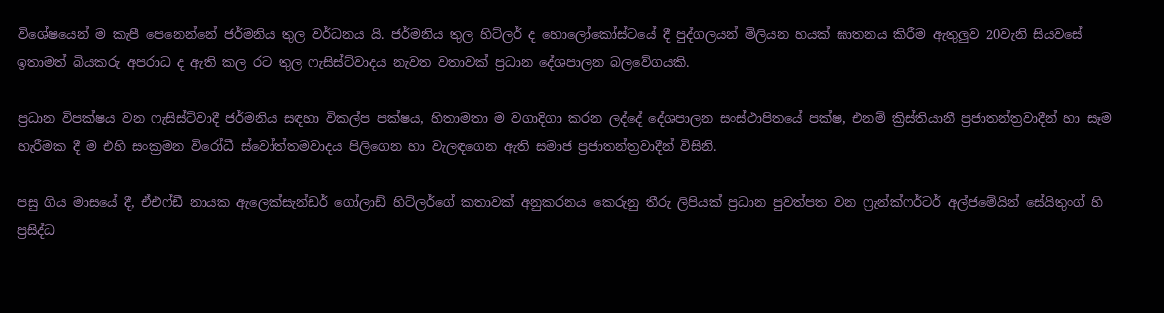විශේෂයෙන් ම කැපී පෙනෙන්නේ ජර්මනිය තුල වර්ධනය යි. ජර්මනිය තුල හිට්ලර් ද හොලෝකෝස්ටයේ දී පුද්ගලයන් මිලියන හයක් ඝාතනය කිරීම ඇතුලුව 20වැනි සියවසේ ඉතාමත් බියකරු අපරාධ ද ඇති කල රට තුල ෆැසිස්ට්වාදය නැවත වතාවක් ප්‍රධාන දේශපාලන බලවේගයකි.

ප්‍රධාන විපක්ෂය වන ෆැසිස්ට්වාදී ජර්මනිය සඳහා විකල්ප පක්ෂය, හිතාමතා ම වගාදිගා කරන ලද්දේ දේශපාලන සංස්ථාපිතයේ පක්ෂ, එනම් ක්‍රිස්තියානී ප්‍රජාතන්ත්‍රවාදීන් හා සෑම හැරීමක දී ම එහි සංක්‍රමන විරෝධී ස්වෝත්තමවාදය පිලිගෙන හා වැලඳගෙන ඇති සමාජ ප්‍රජාතන්ත්‍රවාදීන් විසිනි.

පසු ගිය මාසයේ දී, ඒඑෆ්ඩී නායක ඇලෙක්සැන්ඩර් ගෝලාඩ් හිට්ලර්ගේ කතාවක් අනුකරනය කෙරුනු තීරු ලිපියක් ප්‍රධාන පුවත්පත වන ෆ්‍රැන්ක්ෆර්ටර් අල්ජමේයින් සේයිතුංග් හි ප්‍රසිද්ධ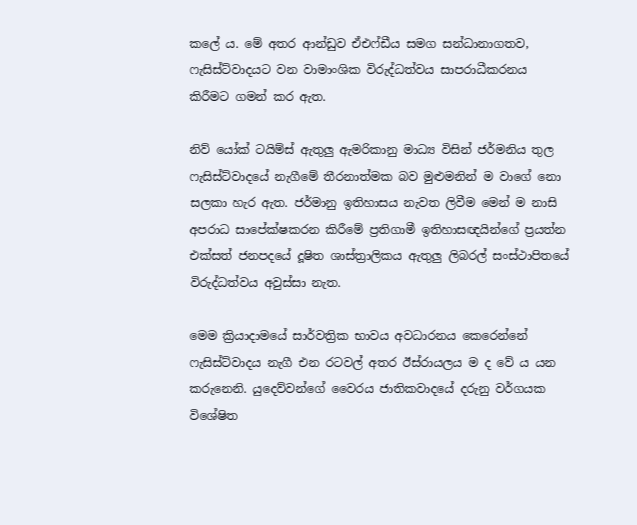කලේ ය. මේ අතර ආන්ඩුව ඒඑෆ්ඩීය සමග සන්ධානාගතව, ෆැසිස්ට්වාදයට වන වාමාංශික විරුද්ධත්වය සාපරාධීකරනය කිරීමට ගමන් කර ඇත.

නිව් යෝක් ටයිම්ස් ඇතුලු ඇමරිකානු මාධ්‍ය විසින් ජර්මනිය තුල ෆැසිස්ට්වාදයේ නැගීමේ තීරනාත්මක බව මුළුමනින් ම වාගේ නො සලකා හැර ඇත. ජර්මානු ඉතිහාසය නැවත ලිවීම මෙන් ම නාසි අපරාධ සාපේක්ෂකරන කිරීමේ ප්‍රතිගාමී ඉතිහාසඥයින්ගේ ප්‍රයත්න එක්සත් ජනපදයේ දූෂිත ශාස්ත්‍රාලිකය ඇතුලු ලිබරල් සංස්ථාපිතයේ විරුද්ධත්වය අවුස්සා නැත.

මෙම ක්‍රියාදාමයේ සාර්වත්‍රික භාවය අවධාරනය කෙරෙන්නේ ෆැසිස්ට්වාදය නැගී එන රටවල් අතර ඊස්රායලය ම ද වේ ය යන කරුනෙනි. යුදෙව්වන්ගේ වෛරය ජාතිකවාදයේ දරුනු වර්ගයක විශේෂිත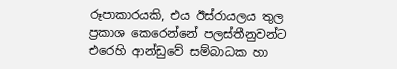රූපාකාරයකි, එය ඊස්රායලය තුල ප්‍රකාශ කෙරෙන්නේ පලස්තීනුවන්ට එරෙහි ආන්ඩුවේ සම්බාධක හා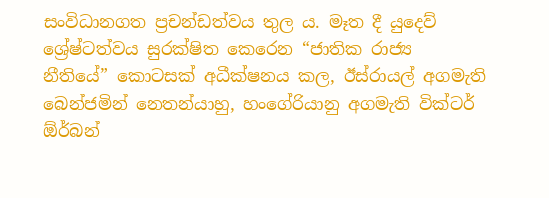සංවිධානගත ප්‍රචන්ඩත්වය තුල ය. මෑත දී යුදෙව් ශ්‍රේෂ්ටත්වය සුරක්ෂිත කෙරෙන “ජාතික රාජ්‍ය නීතියේ” කොටසක් අධීක්ෂනය කල, ඊස්රායල් අගමැති බෙන්ජමින් නෙතන්යාහු, හංගේරියානු අගමැති වික්ටර් ඕර්බන්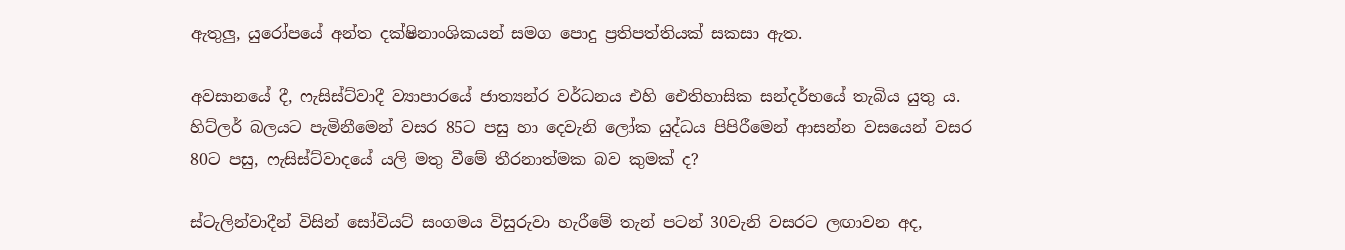ඇතුලු, යුරෝපයේ අන්ත දක්ෂිනාංශිකයන් සමග පොදු ප්‍රතිපත්තියක් සකසා ඇත.

අවසානයේ දී, ෆැසිස්ට්වාදී ව්‍යාපාරයේ ජාත්‍යන්ර වර්ධනය එහි ඓතිහාසික සන්දර්භයේ තැබිය යුතු ය. හිට්ලර් බලයට පැමිනීමෙන් වසර 85ට පසු හා දෙවැනි ලෝක යුද්ධය පිපිරීමෙන් ආසන්න වසයෙන් වසර 80ට පසු, ෆැසිස්ට්වාදයේ යලි මතු වීමේ තීරනාත්මක බව කුමක් ද?

ස්ටැලින්වාදීන් විසින් සෝවියට් සංගමය විසුරුවා හැරීමේ තැන් පටන් 30වැනි වසරට ලඟාවන අද,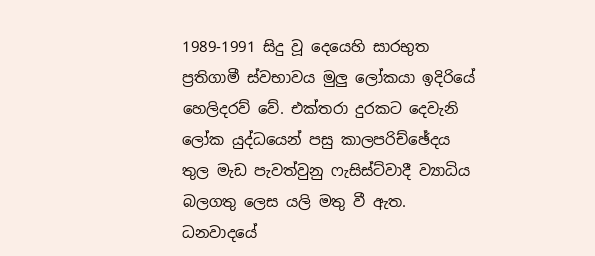1989-1991 සිදු වූ දෙයෙහි සාරභුත ප්‍රතිගාමී ස්වභාවය මුලු ලෝකයා ඉදිරියේ හෙලිදරව් වේ. එක්තරා දුරකට දෙවැනි ලෝක යුද්ධයෙන් පසු කාලපරිච්ඡේදය තුල මැඩ පැවත්වුනු ෆැසිස්ට්වාදී ව්‍යාධිය බලගතු ලෙස යලි මතු වී ඇත. ධනවාදයේ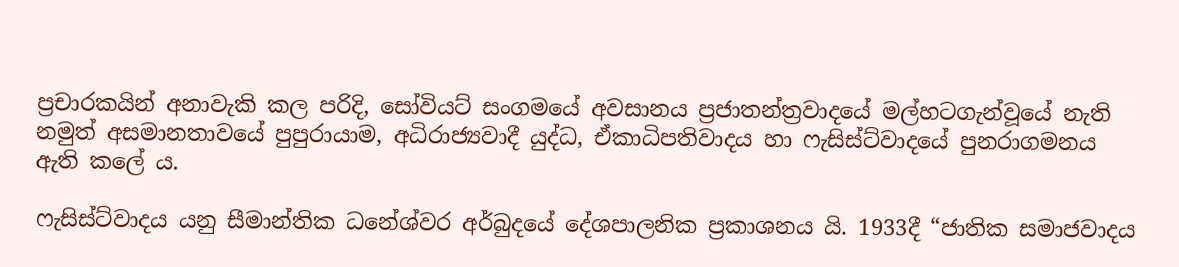ප්‍රචාරකයින් අනාවැකි කල පරිදි, සෝවියට් සංගමයේ අවසානය ප්‍රජාතන්ත්‍රවාදයේ මල්හටගැන්වූයේ නැති නමුත් අසමානතාවයේ පුපුරායාම, අධිරාජ්‍යවාදී යුද්ධ, ඒකාධිපතිවාදය හා ෆැසිස්ට්වාදයේ පුනරාගමනය ඇති කලේ ය.

ෆැසිස්ට්වාදය යනු සීමාන්තික ධනේශ්වර අර්බුදයේ දේශපාලනික ප්‍රකාශනය යි. 1933දී “ජාතික සමාජවාදය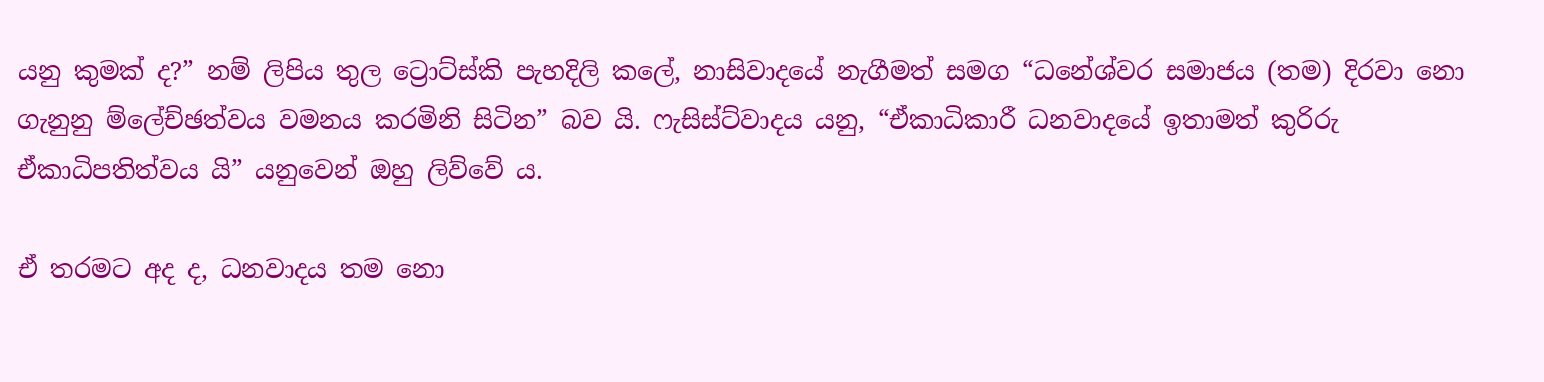යනු කුමක් ද?” නම් ලිපිය තුල ට්‍රොට්ස්කි පැහදිලි කලේ, නාසිවාදයේ නැගීමත් සමග “ධනේශ්වර සමාජය (තම) දිරවා නො ගැනුනු ම්ලේච්ඡත්වය වමනය කරමිනි සිටින” බව යි. ෆැසිස්ට්වාදය යනු, “ඒකාධිකාරී ධනවාදයේ ඉතාමත් කුරිරු ඒකාධිපතිත්වය යි” යනුවෙන් ඔහු ලිව්වේ ය.

ඒ තරමට අද ද, ධනවාදය තම නො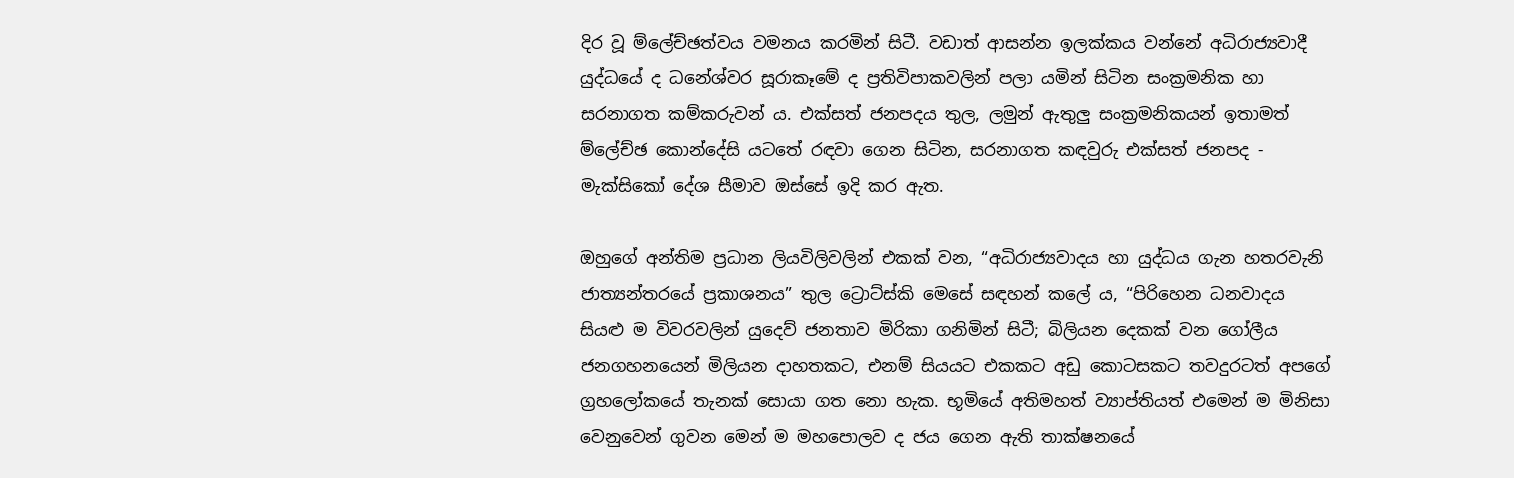දිර වූ ම්ලේච්ඡත්වය වමනය කරමින් සිටී. වඩාත් ආසන්න ඉලක්කය වන්නේ අධිරාජ්‍යවාදී යුද්ධයේ ද ධනේශ්වර සූරාකෑමේ ද ප්‍රතිවිපාකවලින් පලා යමින් සිටින සංක්‍රමනික හා සරනාගත කම්කරුවන් ය. එක්සත් ජනපදය තුල, ලමුන් ඇතුලු සංක්‍රමනිකයන් ඉතාමත් ම්ලේච්ඡ කොන්දේසි යටතේ රඳවා ගෙන සිටින, සරනාගත කඳවුරු එක්සත් ජනපද - මැක්සිකෝ දේශ සීමාව ඔස්සේ ඉදි කර ඇත.

ඔහුගේ අන්තිම ප්‍රධාන ලියවිලිවලින් එකක් වන, “අධිරාජ්‍යවාදය හා යුද්ධය ගැන හතරවැනි ජාත්‍යන්තරයේ ප්‍රකාශනය” තුල ට්‍රොට්ස්කි මෙසේ සඳහන් කලේ ය, “පිරිහෙන ධනවාදය සියළු ම විවරවලින් යුදෙව් ජනතාව මිරිකා ගනිමින් සිටී; බිලියන දෙකක් වන ගෝලීය ජනගහනයෙන් මිලියන දාහතකට, එනම් සියයට එකකට අඩු කොටසකට තවදුරටත් අපගේ ග්‍රහලෝකයේ තැනක් සොයා ගත නො හැක. භූමියේ අතිමහත් ව්‍යාප්තියත් එමෙන් ම මිනිසා වෙනුවෙන් ගුවන මෙන් ම මහපොලව ද ජය ගෙන ඇති තාක්ෂනයේ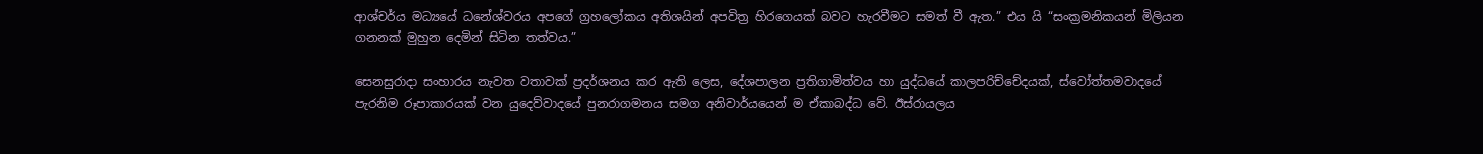ආශ්චර්ය මධ්‍යයේ ධනේශ්වරය අපගේ ග්‍රහලෝකය අතිශයින් අපවිත්‍ර හිරගෙයක් බවට හැරවීමට සමත් වී ඇත.” එය යි “සංක්‍රමනිකයන් මිලියන ගනනක් මුහුන දෙමින් සිටින තත්වය.”

සෙනසුරාදා සංහාරය නැවත වතාවක් ප්‍රදර්ශනය කර ඇති ලෙස, දේශපාලන ප්‍රතිගාමිත්වය හා යුද්ධයේ කාලපරිච්චේදයක්, ස්වෝත්තමවාදයේ පැරනිම රූපාකාරයක් වන යුදෙව්වාදයේ පුනරාගමනය සමග අනිවාර්යයෙන් ම ඒකාබද්ධ වේ. ඊස්රායලය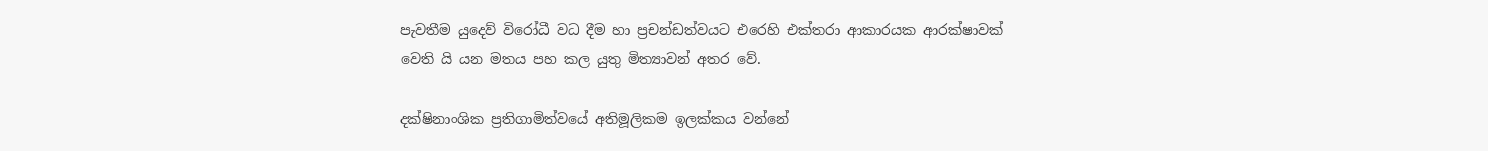පැවතීම යුදෙව් විරෝධී වධ දීම හා ප්‍රචන්ඩත්වයට එරෙහි එක්තරා ආකාරයක ආරක්ෂාවක් වෙති යි යන මතය පහ කල යුතු මිත්‍යාවන් අතර වේ.

දක්ෂිනාංශික ප්‍රතිගාමිත්වයේ අතිමූලිකම ඉලක්කය වන්නේ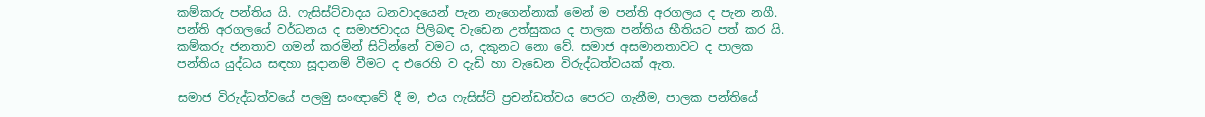කම්කරු පන්තිය යි. ෆැසිස්ට්වාදය ධනවාදයෙන් පැන නැගෙන්නාක් මෙන් ම පන්ති අරගලය ද පැන නගී. පන්ති අරගලයේ වර්ධනය ද සමාජවාදය පිලිබඳ වැඩෙන උත්සුකය ද පාලක පන්තිය භීතියට පත් කර යි. කම්කරු ජනතාව ගමන් කරමින් සිටින්නේ වමට ය, දකුනට නො වේ. සමාජ අසමානතාවට ද පාලක පන්තිය යුද්ධය සඳහා සූදානම් වීමට ද එරෙහි ව දැඩි හා වැඩෙන විරුද්ධත්වයක් ඇත.

සමාජ විරුද්ධත්වයේ පලමු සංඥාවේ දී ම, එය ෆැසිස්ට් ප්‍රචන්ඩත්වය පෙරට ගැනීම, පාලක පන්තියේ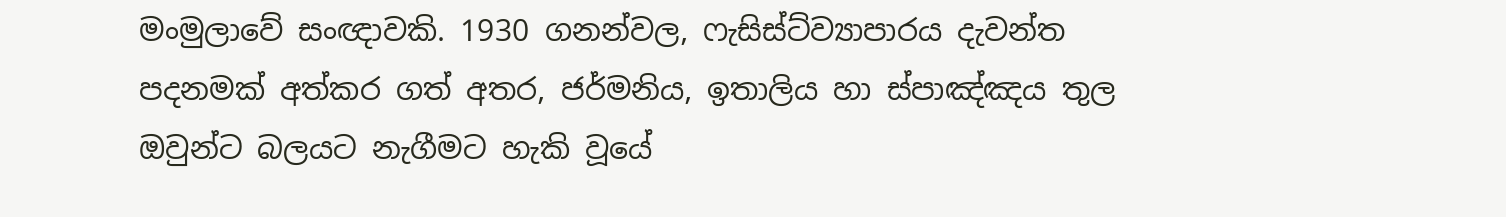මංමුලාවේ සංඥාවකි. 1930 ගනන්වල, ෆැසිස්ට්ව්‍යාපාරය දැවන්ත පදනමක් අත්කර ගත් අතර, ජර්මනිය, ඉතාලිය හා ස්පාඤ්ඤය තුල ඔවුන්ට බලයට නැගීමට හැකි වූයේ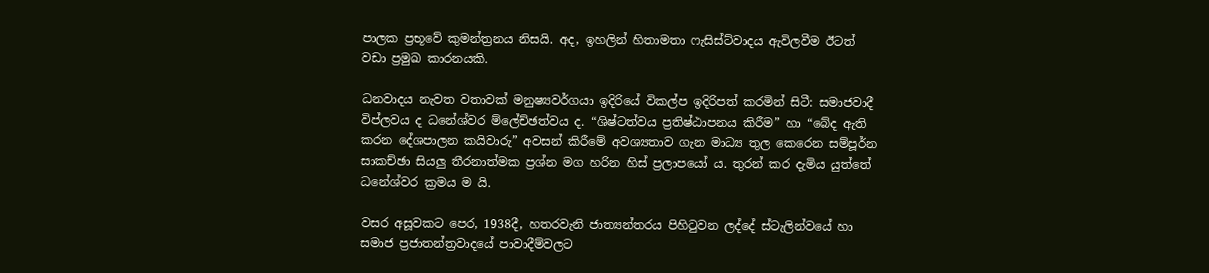පාලක ප්‍රභූවේ කුමන්ත්‍රනය නිසයි. අද, ඉහලින් හිතාමතා ෆැසිස්ට්වාදය ඇවිලවීම ඊටත් වඩා ප්‍රමුඛ කාරනයකි.

ධනවාදය නැවත වතාවක් මනුෂ්‍යවර්ගයා ඉදිරියේ විකල්ප ඉදිරිපත් කරමින් සිටී: සමාජවාදී විප්ලවය ද ධනේශ්වර ම්ලේච්ඡත්වය ද. “ශිෂ්ටත්වය ප්‍රතිෂ්ඨාපනය කිරීම” හා “බේද ඇති කරන දේශපාලන කයිවාරු” අවසන් කිරීමේ අවශ්‍යතාව ගැන මාධ්‍ය තුල කෙරෙන සම්පූර්න සාකච්ඡා සියලු තීරනාත්මක ප්‍රශ්න මග හරින හිස් ප්‍රලාපයෝ ය. තුරන් කර දැමිය යුත්තේ ධනේශ්වර ක්‍රමය ම යි.

වසර අසූවකට පෙර, 1938දී, හතරවැනි ජාත්‍යන්තරය පිහිටුවන ලද්දේ ස්ටැලින්වයේ හා සමාජ ප්‍රජාතන්ත්‍රවාදයේ පාවාදීම්වලට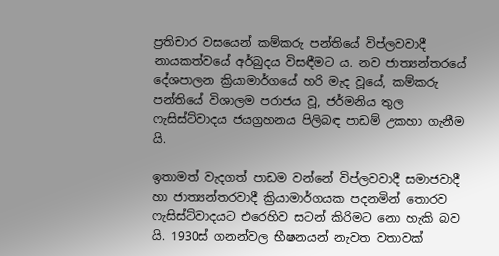ප්‍රතිචාර වසයෙන් කම්කරු පන්තියේ විප්ලවවාදී නායකත්වයේ අර්බුදය විසඳීමට ය. නව ජාත්‍යන්තරයේ දේශපාලන ක්‍රියාමාර්ගයේ හරි මැද වූයේ, කම්කරු පන්තියේ විශාලම පරාජය වූ, ජර්මනිය තුල ෆැසිස්ට්වාදය ජයග්‍රහනය පිලිබඳ පාඩම් උකහා ගැනීම යි.

ඉතාමත් වැදගත් පාඩම වන්නේ විප්ලවවාදී සමාජවාදී හා ජාත්‍යන්තරවාදී ක්‍රියාමාර්ගයක පදනමින් තොරව ෆැසිස්ට්වාදයට එරෙහිව සටන් කිරිමට නො හැකි බව යි. 1930ස් ගනන්වල භීෂනයන් නැවත වතාවක්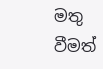මතු වීමත්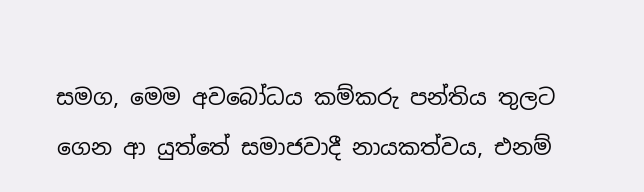සමග, මෙම අවබෝධය කම්කරු පන්තිය තුලට ගෙන ආ යුත්තේ සමාජවාදී නායකත්වය, එනම්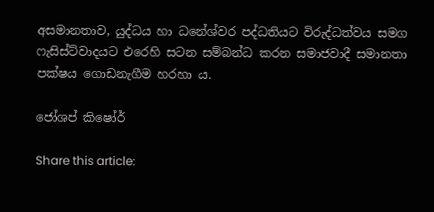අසමානතාව, යුද්ධය හා ධනේශ්වර පද්ධතියට විරුද්ධත්වය සමග ෆැසිස්ට්වාදයට එරෙහි සටන සම්බන්ධ කරන සමාජවාදී සමානතා පක්ෂය ගොඩනැගීම හරහා ය.

ජෝශප් කිෂෝර්

Share this article: